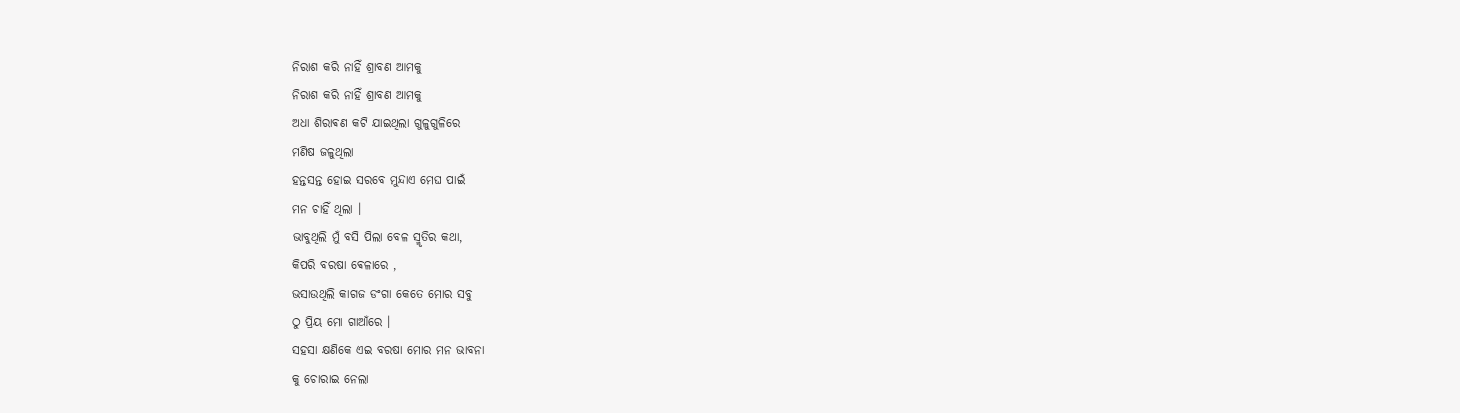ନିରାଶ କରି ନାହିଁ ଶ୍ରାବଣ ଆମକୁ
ନିରାଶ କରି ନାହିଁ ଶ୍ରାବଣ ଆମକୁ
ଅଧା ଶିରାଵଣ କଟି ଯାଇଥିଲା ଗୁଳୁଗୁଳିରେ
ମଣିଷ ଜଳୁଥିଲା
ହନ୍ତସନ୍ତ ହୋଇ ସରବେ ମୁନ୍ଦାଏ ମେଘ ପାଇଁ
ମନ ଚାହିଁ ଥିଲା ।
ଭାବୁଥିଲି ମୁଁ ବସି ପିଲା ବେଳ ସ୍ମୃତିର କଥା,
କିପରି ବରଷା ଵେଳାରେ ,
ଭସାଉଥିଲି କାଗଜ ଡଂଗା କେତେ ମୋର ସବୁ
ଠୁ ପ୍ରିୟ ମୋ ଗାଆଁରେ ।
ସହସା କ୍ଷଣିକେ ଏଇ ବରଷା ମୋର ମନ ଭାବନା
କୁ ଚୋରାଇ ନେଲା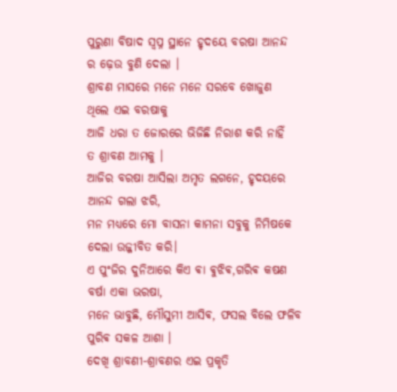ପୁରୁଣା ବିଷାଦ ସ୍ବପ୍ନ ସ୍ଥାନେ ହୃଦୟେ ବରଷା ଆନନ୍ଦ
ର ଢ଼େଉ ବୁଣି ଦେଲା ।
ଶ୍ରାବଣ ମାସରେ ମନେ ମନେ ସରବେ ଖୋଜୁଣ
ଥିଲେ ଏଇ ବରଷାକୁ
ଆଜି ଧରା ତ ଜୋରରେ ଭିଜିଛି ନିରାଶ କରି ନାହିଁ
ତ ଶ୍ରାବଣ ଆମକୁ ।
ଆଜିର ବରଷା ଆସିଲା ଅମୃତ ଲଗନେ, ହୃଦୟରେ
ଆନନ୍ଦ ଗଲା ଝରି,
ମନ ମଧ୍ୟରେ ମୋ ବାସନା କାମନା ସବୁକୁ ନିମିଷକେ
ଦେଲା ଉଜ୍ଜୀବିତ କରି।
ଏ ପୁଂଜିର ଦୁନିଆରେ କିଏ ଵା ଵୁଝିଵ,ଗରିଵ କଷଣ
ବର୍ଷା ଏକା ଭରଷା,
ମନେ ଭାବୁଛି, ମୌସୁମୀ ଆସିଵ, ଫସଲ ବିଲେ ଫଳିବ
ପୁରିଵ ସକଳ ଆଶା ।
ଦେଖି ଶ୍ରାବଣୀ-ଶ୍ରାବଣର ଏଇ ପ୍ରକୃତି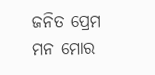ଜନିତ ପ୍ରେମ
ମନ ମୋର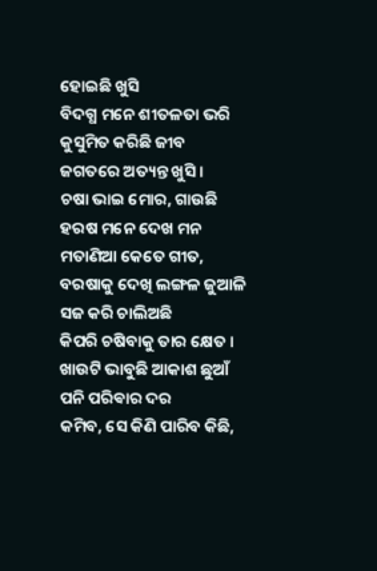ହୋଇଛି ଖୁସି
ବିଦଗ୍ଧ ମନେ ଶୀତଳତା ଭରି କୁସୁମିତ କରିଛି ଜୀବ
ଜଗତରେ ଅତ୍ୟନ୍ତ ଖୁସି ।
ଚଷା ଭାଇ ମୋର, ଗାଉଛି ହରଷ ମନେ ଦେଖ ମନ
ମତାଣିଆ କେତେ ଗୀତ,
ବରଷାକୁ ଦେଖି ଲଙ୍ଗଳ ଜୁଆଳି ସଜ କରି ଚାଲିଅଛି
କିପରି ଚଷିବାକୁ ତାର କ୍ଷେତ ।
ଖାଉଟି ଭାବୁଛି ଆକାଶ ଛୁଆଁ ପନି ପରିଵାର ଦର
କମିବ, ସେ କିଣି ପାରିବ କିଛି,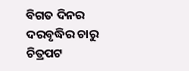ବିଗତ ଦିନର ଦରବୃଦ୍ଧିର ଚାରୁ ଚିତ୍ରପଟ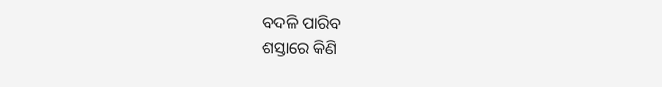ବଦଳି ପାରିବ
ଶସ୍ତାରେ କିଣି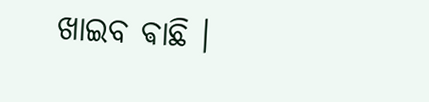ଖାଇବ ଵାଛି ।